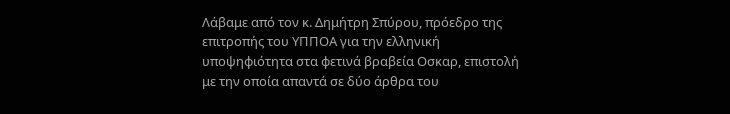Λάβαμε από τον κ. Δημήτρη Σπύρου, πρόεδρο της επιτροπής του ΥΠΠΟΑ για την ελληνική υποψηφιότητα στα φετινά βραβεία Οσκαρ, επιστολή με την οποία απαντά σε δύο άρθρα του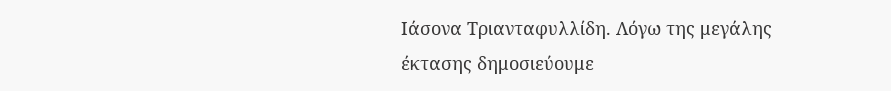Ιάσονα Τριανταφυλλίδη. Λόγω της μεγάλης έκτασης δημοσιεύουμε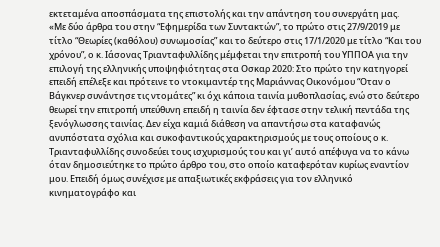εκτεταμένα αποσπάσματα της επιστολής και την απάντηση του συνεργάτη μας.
«Με δύο άρθρα του στην “Εφημερίδα των Συντακτών”, το πρώτο στις 27/9/2019 με τίτλο “Θεωρίες (καθόλου) συνωμοσίας” και το δεύτερο στις 17/1/2020 με τίτλο “Και του χρόνου”, ο κ. Ιάσονας Τριανταφυλλίδης μέμφεται την επιτροπή του ΥΠΠΟΑ για την επιλογή της ελληνικής υποψηφιότητας στα Οσκαρ 2020: Στο πρώτο την κατηγορεί επειδή επέλεξε και πρότεινε το ντοκιμαντέρ της Μαριάννας Οικονόμου “Οταν ο Βάγκνερ συνάντησε τις ντομάτες” κι όχι κάποια ταινία μυθοπλασίας, ενώ στο δεύτερο θεωρεί την επιτροπή υπεύθυνη επειδή η ταινία δεν έφτασε στην τελική πεντάδα της ξενόγλωσσης ταινίας. Δεν είχα καμιά διάθεση να απαντήσω στα καταφανώς ανυπόστατα σχόλια και συκοφαντικούς χαρακτηρισμούς με τους οποίους ο κ. Τριανταφυλλίδης συνοδεύει τους ισχυρισμούς του και γι’ αυτό απέφυγα να το κάνω όταν δημοσιεύτηκε το πρώτο άρθρο του, στο οποίο καταφερόταν κυρίως εναντίον μου. Επειδή όμως συνέχισε με απαξιωτικές εκφράσεις για τον ελληνικό κινηματογράφο και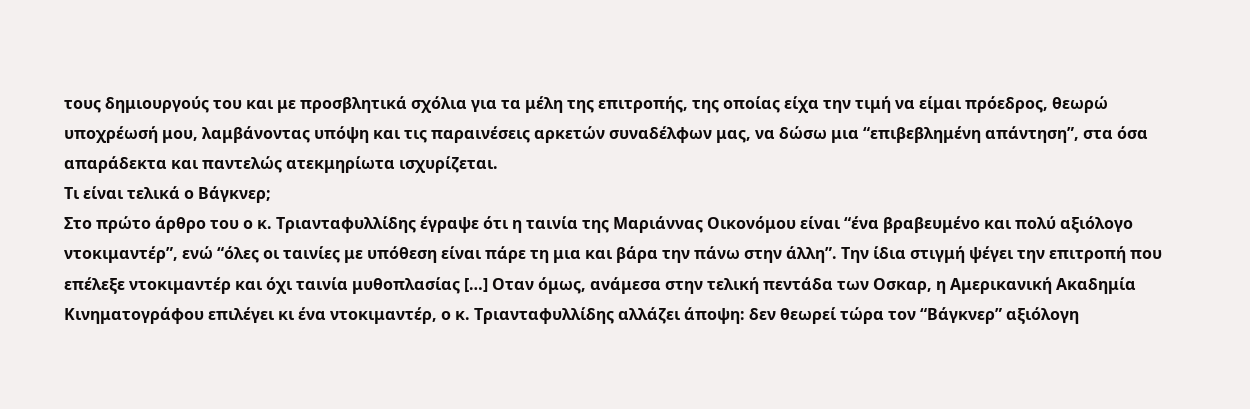τους δημιουργούς του και με προσβλητικά σχόλια για τα μέλη της επιτροπής, της οποίας είχα την τιμή να είμαι πρόεδρος, θεωρώ υποχρέωσή μου, λαμβάνοντας υπόψη και τις παραινέσεις αρκετών συναδέλφων μας, να δώσω μια “επιβεβλημένη απάντηση”, στα όσα απαράδεκτα και παντελώς ατεκμηρίωτα ισχυρίζεται.
Τι είναι τελικά ο Βάγκνερ;
Στο πρώτο άρθρο του ο κ. Τριανταφυλλίδης έγραψε ότι η ταινία της Μαριάννας Οικονόμου είναι “ένα βραβευμένο και πολύ αξιόλογο ντοκιμαντέρ”, ενώ “όλες οι ταινίες με υπόθεση είναι πάρε τη μια και βάρα την πάνω στην άλλη”. Την ίδια στιγμή ψέγει την επιτροπή που επέλεξε ντοκιμαντέρ και όχι ταινία μυθοπλασίας […] Οταν όμως, ανάμεσα στην τελική πεντάδα των Οσκαρ, η Αμερικανική Ακαδημία Κινηματογράφου επιλέγει κι ένα ντοκιμαντέρ, ο κ. Τριανταφυλλίδης αλλάζει άποψη: δεν θεωρεί τώρα τον “Βάγκνερ” αξιόλογη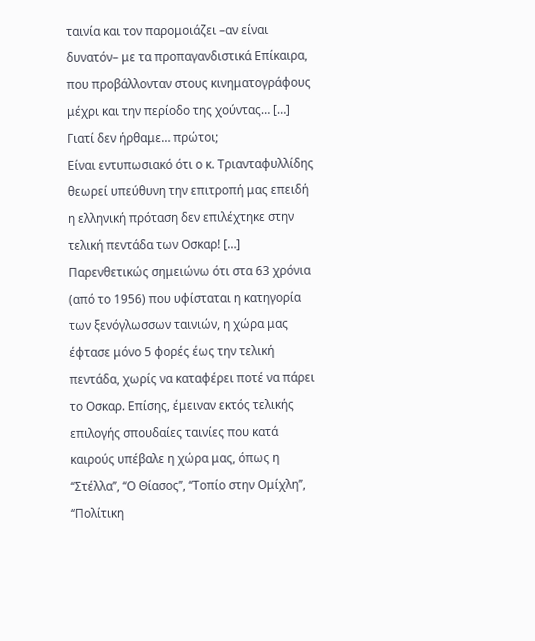ταινία και τον παρομοιάζει –αν είναι δυνατόν– με τα προπαγανδιστικά Επίκαιρα, που προβάλλονταν στους κινηματογράφους μέχρι και την περίοδο της χούντας… […]
Γιατί δεν ήρθαμε… πρώτοι;
Είναι εντυπωσιακό ότι ο κ. Τριανταφυλλίδης θεωρεί υπεύθυνη την επιτροπή μας επειδή η ελληνική πρόταση δεν επιλέχτηκε στην τελική πεντάδα των Οσκαρ! […] Παρενθετικώς σημειώνω ότι στα 63 χρόνια (από το 1956) που υφίσταται η κατηγορία των ξενόγλωσσων ταινιών, η χώρα μας έφτασε μόνο 5 φορές έως την τελική πεντάδα, χωρίς να καταφέρει ποτέ να πάρει το Οσκαρ. Επίσης, έμειναν εκτός τελικής επιλογής σπουδαίες ταινίες που κατά καιρούς υπέβαλε η χώρα μας, όπως η ‘‘Στέλλα’’, ‘‘Ο Θίασος’’, ‘‘Τοπίο στην Ομίχλη’’, ‘‘Πολίτικη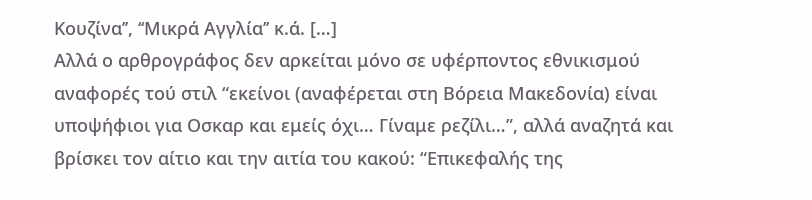Κουζίνα’’, ‘‘Μικρά Αγγλία’’ κ.ά. […]
Αλλά ο αρθρογράφος δεν αρκείται μόνο σε υφέρποντος εθνικισμού αναφορές τού στιλ “εκείνοι (αναφέρεται στη Βόρεια Μακεδονία) είναι υποψήφιοι για Οσκαρ και εμείς όχι… Γίναμε ρεζίλι…”, αλλά αναζητά και βρίσκει τον αίτιο και την αιτία του κακού: “Επικεφαλής της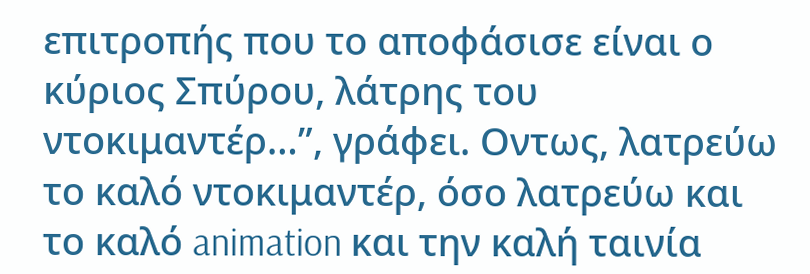επιτροπής που το αποφάσισε είναι ο κύριος Σπύρου, λάτρης του ντοκιμαντέρ…”, γράφει. Οντως, λατρεύω το καλό ντοκιμαντέρ, όσο λατρεύω και το καλό animation και την καλή ταινία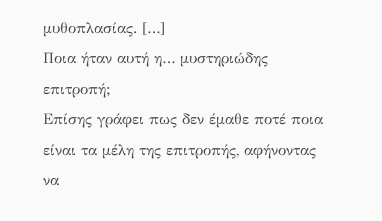μυθοπλασίας. […]
Ποια ήταν αυτή η… μυστηριώδης επιτροπή;
Επίσης γράφει πως δεν έμαθε ποτέ ποια είναι τα μέλη της επιτροπής, αφήνοντας να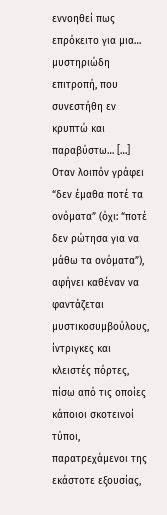εννοηθεί πως επρόκειτο για μια… μυστηριώδη επιτροπή, που συνεστήθη εν κρυπτώ και παραβύστω… […]
Οταν λοιπόν γράφει “δεν έμαθα ποτέ τα ονόματα” (όχι: “ποτέ δεν ρώτησα για να μάθω τα ονόματα”), αφήνει καθέναν να φαντάζεται μυστικοσυμβούλους, ίντριγκες και κλειστές πόρτες, πίσω από τις οποίες κάποιοι σκοτεινοί τύποι, παρατρεχάμενοι της εκάστοτε εξουσίας,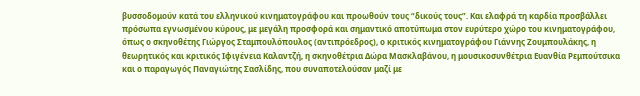βυσσοδομούν κατά του ελληνικού κινηματογράφου και προωθούν τους “δικούς τους”. Και ελαφρά τη καρδία προσβάλλει πρόσωπα εγνωσμένου κύρους, με μεγάλη προσφορά και σημαντικό αποτύπωμα στον ευρύτερο χώρο του κινηματογράφου, όπως ο σκηνοθέτης Γιώργος Σταμπουλόπουλος (αντιπρόεδρος), ο κριτικός κινηματογράφου Γιάννης Ζουμπουλάκης, η θεωρητικός και κριτικός Ιφιγένεια Καλαντζή, η σκηνοθέτρια Δώρα Μασκλαβάνου, η μουσικοσυνθέτρια Ευανθία Ρεμπούτσικα και ο παραγωγός Παναγιώτης Σασλίδης, που συναποτελούσαν μαζί με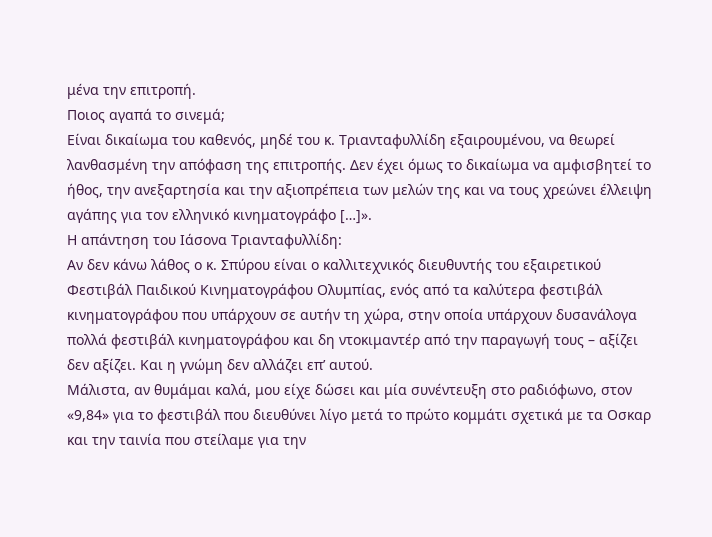μένα την επιτροπή.
Ποιος αγαπά το σινεμά;
Είναι δικαίωμα του καθενός, μηδέ του κ. Τριανταφυλλίδη εξαιρουμένου, να θεωρεί λανθασμένη την απόφαση της επιτροπής. Δεν έχει όμως το δικαίωμα να αμφισβητεί το ήθος, την ανεξαρτησία και την αξιοπρέπεια των μελών της και να τους χρεώνει έλλειψη αγάπης για τον ελληνικό κινηματογράφο […]».
Η απάντηση του Ιάσονα Τριανταφυλλίδη:
Αν δεν κάνω λάθος ο κ. Σπύρου είναι ο καλλιτεχνικός διευθυντής του εξαιρετικού Φεστιβάλ Παιδικού Κινηματογράφου Ολυμπίας, ενός από τα καλύτερα φεστιβάλ κινηματογράφου που υπάρχουν σε αυτήν τη χώρα, στην οποία υπάρχουν δυσανάλογα πολλά φεστιβάλ κινηματογράφου και δη ντοκιμαντέρ από την παραγωγή τους – αξίζει δεν αξίζει. Και η γνώμη δεν αλλάζει επ’ αυτού.
Μάλιστα, αν θυμάμαι καλά, μου είχε δώσει και μία συνέντευξη στο ραδιόφωνο, στον «9,84» για το φεστιβάλ που διευθύνει λίγο μετά το πρώτο κομμάτι σχετικά με τα Οσκαρ και την ταινία που στείλαμε για την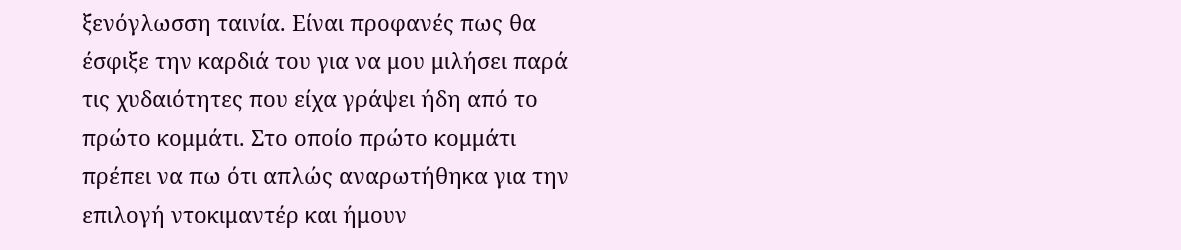ξενόγλωσση ταινία. Είναι προφανές πως θα έσφιξε την καρδιά του για να μου μιλήσει παρά τις χυδαιότητες που είχα γράψει ήδη από το πρώτο κομμάτι. Στο οποίο πρώτο κομμάτι πρέπει να πω ότι απλώς αναρωτήθηκα για την επιλογή ντοκιμαντέρ και ήμουν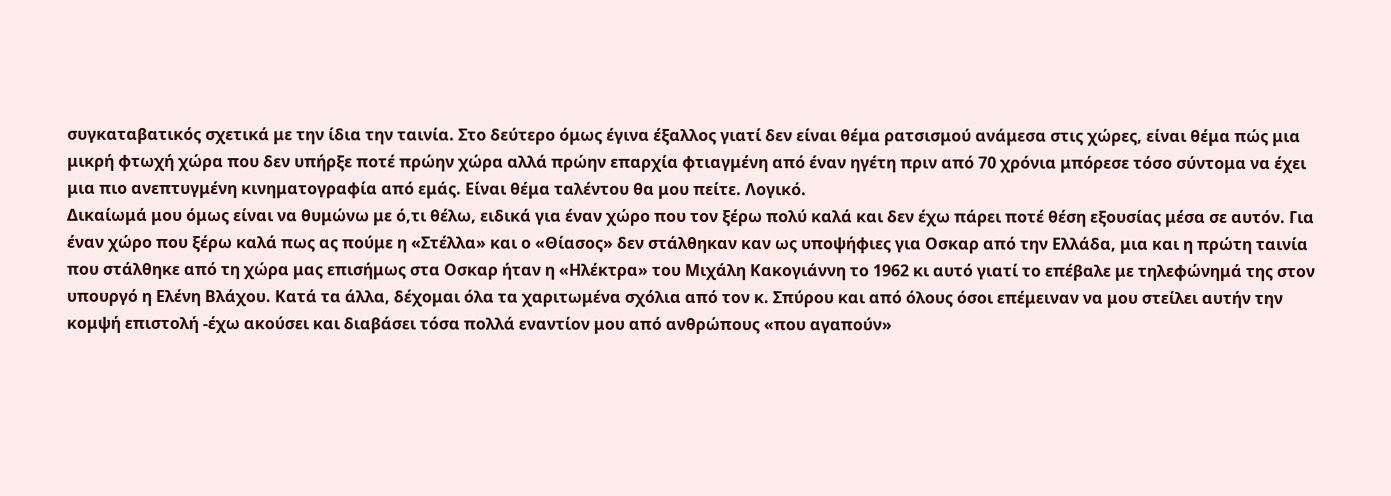συγκαταβατικός σχετικά με την ίδια την ταινία. Στο δεύτερο όμως έγινα έξαλλος γιατί δεν είναι θέμα ρατσισμού ανάμεσα στις χώρες, είναι θέμα πώς μια μικρή φτωχή χώρα που δεν υπήρξε ποτέ πρώην χώρα αλλά πρώην επαρχία φτιαγμένη από έναν ηγέτη πριν από 70 χρόνια μπόρεσε τόσο σύντομα να έχει μια πιο ανεπτυγμένη κινηματογραφία από εμάς. Είναι θέμα ταλέντου θα μου πείτε. Λογικό.
Δικαίωμά μου όμως είναι να θυμώνω με ό,τι θέλω, ειδικά για έναν χώρο που τον ξέρω πολύ καλά και δεν έχω πάρει ποτέ θέση εξουσίας μέσα σε αυτόν. Για έναν χώρο που ξέρω καλά πως ας πούμε η «Στέλλα» και ο «Θίασος» δεν στάλθηκαν καν ως υποψήφιες για Οσκαρ από την Ελλάδα, μια και η πρώτη ταινία που στάλθηκε από τη χώρα μας επισήμως στα Οσκαρ ήταν η «Ηλέκτρα» του Μιχάλη Κακογιάννη το 1962 κι αυτό γιατί το επέβαλε με τηλεφώνημά της στον υπουργό η Ελένη Βλάχου. Κατά τα άλλα, δέχομαι όλα τα χαριτωμένα σχόλια από τον κ. Σπύρου και από όλους όσοι επέμειναν να μου στείλει αυτήν την κομψή επιστολή -έχω ακούσει και διαβάσει τόσα πολλά εναντίον μου από ανθρώπους «που αγαπούν»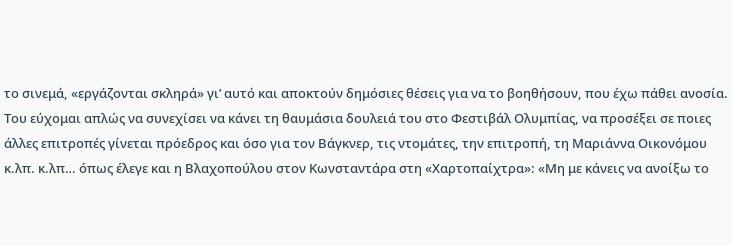το σινεμά, «εργάζονται σκληρά» γι’ αυτό και αποκτούν δημόσιες θέσεις για να το βοηθήσουν, που έχω πάθει ανοσία. Του εύχομαι απλώς να συνεχίσει να κάνει τη θαυμάσια δουλειά του στο Φεστιβάλ Ολυμπίας, να προσέξει σε ποιες άλλες επιτροπές γίνεται πρόεδρος και όσο για τον Βάγκνερ, τις ντομάτες, την επιτροπή, τη Μαριάννα Οικονόμου κ.λπ. κ.λπ… όπως έλεγε και η Βλαχοπούλου στον Κωνσταντάρα στη «Χαρτοπαίχτρα»: «Μη με κάνεις να ανοίξω το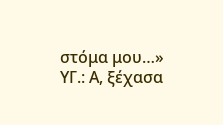στόμα μου…»
ΥΓ.: Α, ξέχασα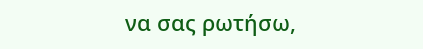να σας ρωτήσω,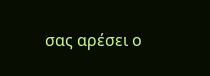σας αρέσει ο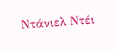Ντάνιελ Ντέι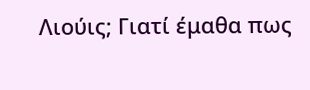Λιούις; Γιατί έμαθα πως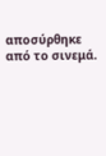αποσύρθηκε από το σινεμά.